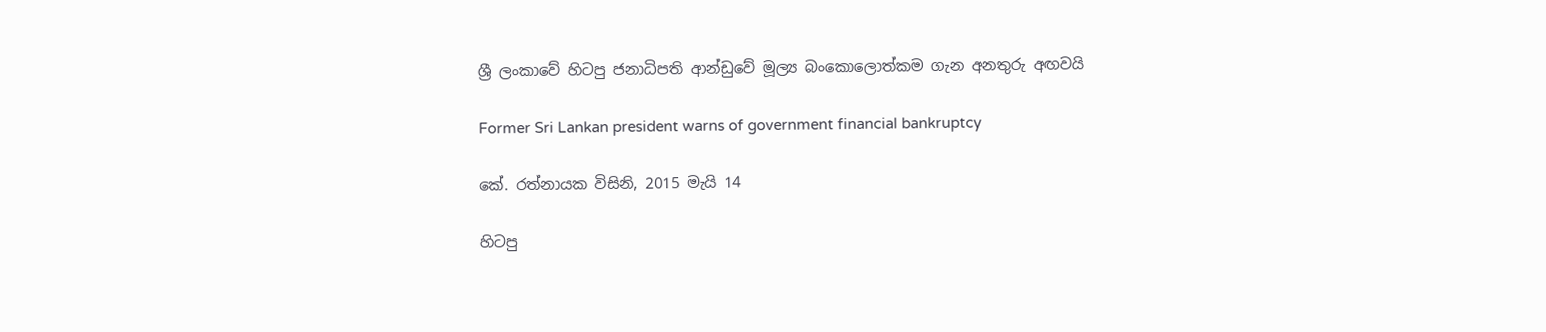ශ්‍රී ලංකාවේ හිටපු ජනාධිපති ආන්ඩුවේ මූල්‍ය බංකොලොත්කම ගැන අනතුරු අඟවයි

Former Sri Lankan president warns of government financial bankruptcy

කේ. රත්නායක විසිනි, 2015 මැයි 14

හිටපු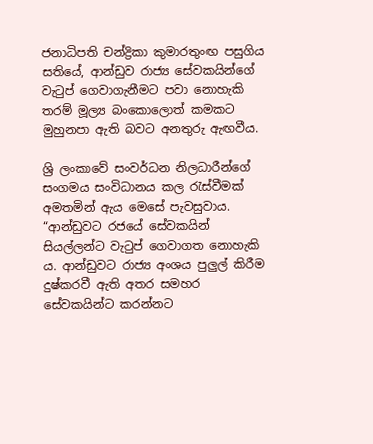ජනාධිපති චන්ද්‍රිකා කුමාරතුංඟ පසුගිය සතියේ, ආන්ඩුව රාජ්‍ය සේවකයින්ගේ වැටුප් ගෙවාගැනීමට පවා නොහැකි තරම් මූල්‍ය බංකොලොත් කමකට මුහුනපා ඇති බවට අනතුරු ඇඟවීය.

ශ්‍රි ලංකාවේ සංවර්ධන නිලධාරීන්ගේ සංගමය සංවිධානය කල රැස්වීමක් අමතමින් ඇය මෙසේ පැවසුවාය. “ආන්ඩුවට රජයේ සේවකයින් සියල්ලන්ට වැටුප් ගෙවාගත නොහැකි ය. ආන්ඩුවට රාජ්‍ය අංශය පුලුල් කිරීම දුෂ්කරවී ඇති අතර සමහර සේවකයින්ට කරන්නට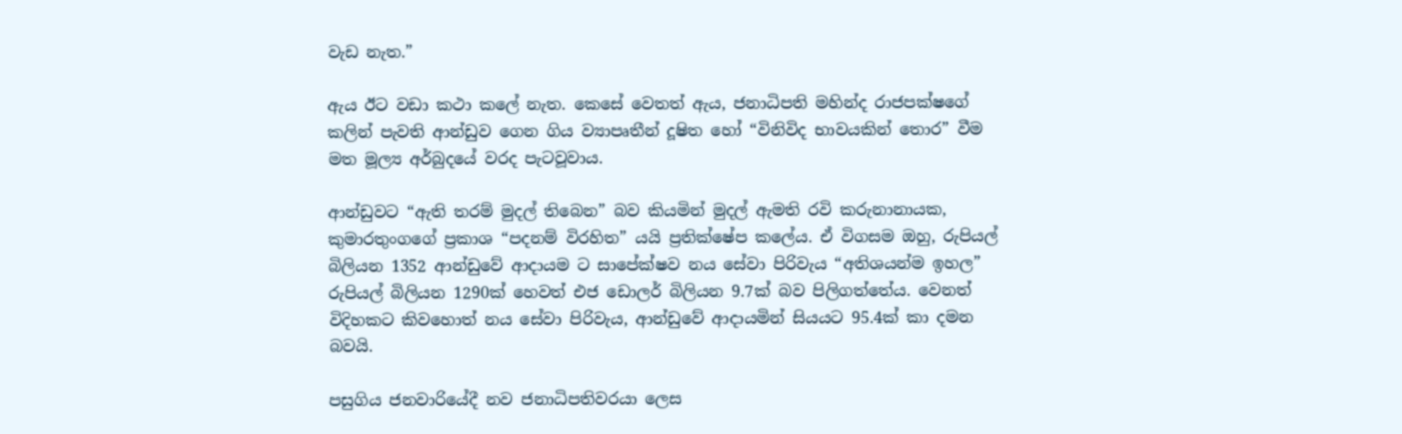වැඩ නැත.”

ඇය ඊට වඩා කථා කලේ නැත. කෙසේ වෙතත් ඇය, ජනාධිපති මහින්ද රාජපක්ෂගේ කලින් පැවති ආන්ඩුව ගෙන ගිය ව්‍යාපෘතීන් දූෂිත හෝ “විනිවිද භාවයකින් තොර” වීම මත මූල්‍ය අර්බුදයේ වරද පැටවූවාය.

ආන්ඩුවට “ඇති තරම් මුදල් තිබෙන” බව කියමින් මුදල් ඇමති රවි කරුනානායක, කුමාරතුංගගේ ප්‍රකාශ “පදනම් විරහිත” යයි ප්‍රතික්ෂේප කලේය. ඒ විගසම ඔහු, රුපියල් බිලියන 1352 ආන්ඩුවේ ආදායම ට සාපේක්ෂව නය සේවා පිරිවැය “අතිශයන්ම ඉහල” රුපියල් බිලියන 1290ක් හෙවත් එජ ඩොලර් බිලියන 9.7ක් බව පිලිගත්තේය. වෙනත් විදිහකට කිවහොත් නය සේවා පිරිවැය, ආන්ඩුවේ ආදායමින් සියයට 95.4ක් කා දමන බවයි.

පසුගිය ජනවාරියේදී නව ජනාධිපතිවරයා ලෙස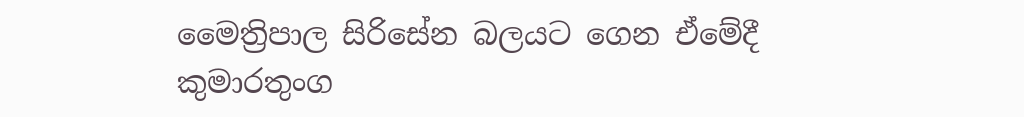මෛත්‍රිපාල සිරිසේන බලයට ගෙන ඒමේදී කුමාරතුංග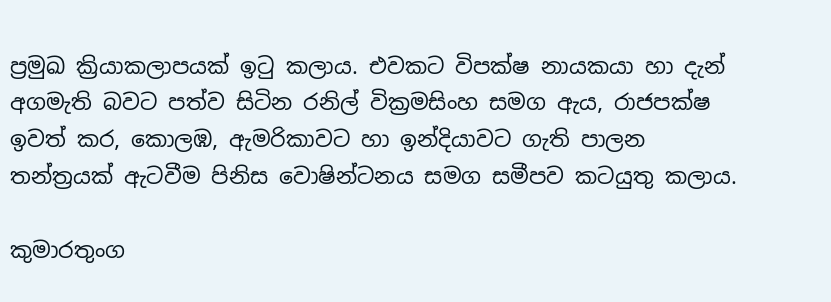ප්‍රමුඛ ක්‍රියාකලාපයක් ඉටු කලාය. එවකට විපක්ෂ නායකයා හා දැන් අගමැති බවට පත්ව සිටින රනිල් වික්‍රමසිංහ සමග ඇය, රාජපක්ෂ ඉවත් කර, කොලඹ, ඇමරිකාවට හා ඉන්දියාවට ගැති පාලන තන්ත්‍රයක් ඇටවීම පිනිස වොෂින්ටනය සමග සමීපව කටයුතු කලාය.

කුමාරතුංග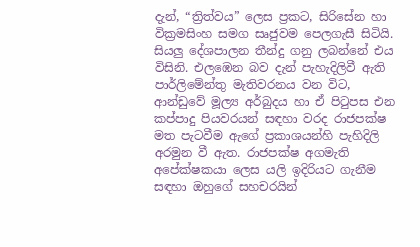දැන්, “ත්‍රිත්වය” ලෙස ප්‍රකට, සිරිසේන හා වික්‍රමසිංහ සමග සෘජුවම පෙලගැසී සිටියි. සියලු දේශපාලන තීන්දු ගනු ලබන්නේ එය විසිනි. එලඹෙන බව දැන් පැහැදිලිවී ඇති පාර්ලිමේන්තු මැතිවරනය වන විට, ආන්ඩුවේ මූල්‍ය අර්බුදය හා ඒ පිටුපස එන කප්පාදු පියවරයන් සඳහා වරද රාජපක්ෂ මත පැටවීම ඇගේ ප්‍රකාශයන්හි පැහිදිලි අරමුන වී ඇත. රාජපක්ෂ අගමැති අපේක්ෂකයා ලෙස යලි ඉදිරියට ගැනීම සඳහා ඔහුගේ සහචරයින්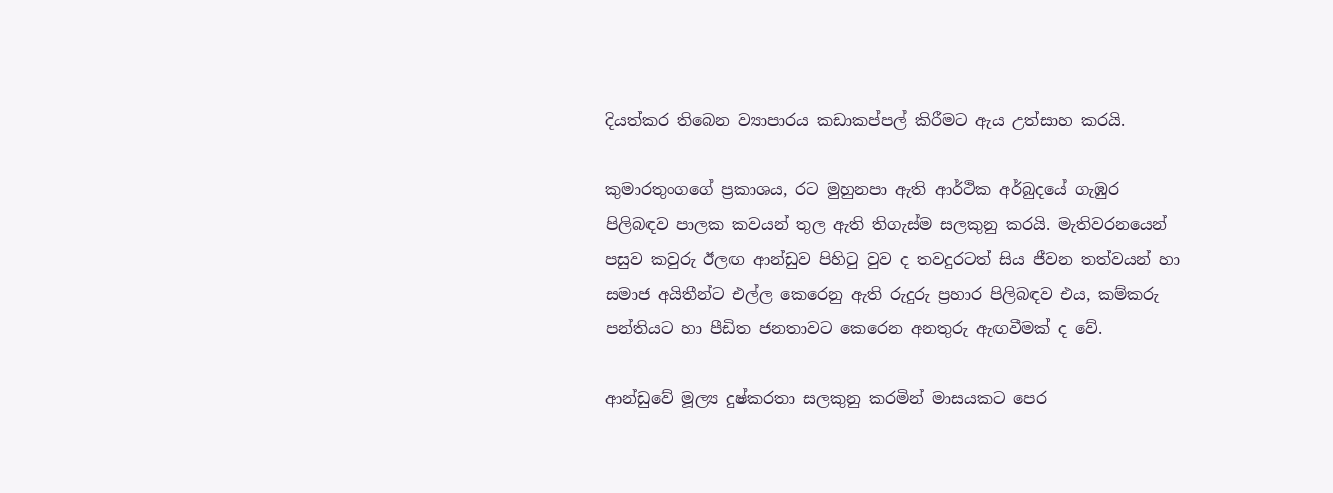දියත්කර තිබෙන ව්‍යාපාරය කඩාකප්පල් කිරීමට ඇය උත්සාහ කරයි.

කුමාරතුංගගේ ප්‍රකාශය, රට මුහුනපා ඇති ආර්ථික අර්බුදයේ ගැඹුර පිලිබඳව පාලක කවයන් තුල ඇති තිගැස්ම සලකුනු කරයි. මැතිවරනයෙන් පසුව කවුරු ඊලඟ ආන්ඩුව පිහිටු වුව ද තවදුරටත් සිය ජීවන තත්වයන් හා සමාජ අයිතීන්ට එල්ල කෙරෙනු ඇති රුදුරු ප්‍රහාර පිලිබඳව එය, කම්කරු පන්තියට හා පීඩිත ජනතාවට කෙරෙන අනතුරු ඇඟවීමක් ද වේ.

ආන්ඩුවේ මූල්‍ය දුෂ්කරතා සලකුනු කරමින් මාසයකට පෙර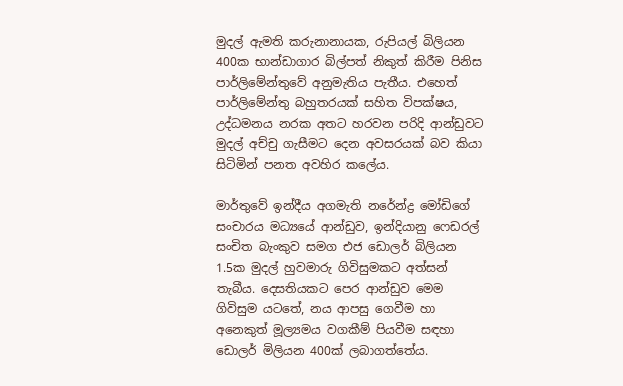මුදල් ඇමති කරුනානායක, රුපියල් බිලියන 400ක භාන්ඩාගාර බිල්පත් නිකුත් කිරීම පිනිස පාර්ලිමේන්තුවේ අනුමැතිය පැතීය. එහෙත් පාර්ලිමේන්තු බහුතරයක් සහිත විපක්ෂය, උද්ධමනය නරක අතට හරවන පරිදි ආන්ඩුවට මුදල් අච්චු ගැසීමට දෙන අවසරයක් බව කියා සිටිමින් පනත අවහිර කලේය.

මාර්තුවේ ඉන්දීය අගමැති නරේන්ද්‍ර මෝඩිගේ සංචාරය මධ්‍යයේ ආන්ඩුව, ඉන්දියානු ෆෙඩරල් සංචිත බැංකුව සමග එජ ඩොලර් බිලියන 1.5ක මුදල් හුවමාරු ගිවිසුමකට අත්සන් තැබීය. දෙසතියකට පෙර ආන්ඩුව මෙම ගිවිසුම යටතේ, නය ආපසු ගෙවීම හා අනෙකුත් මූල්‍යමය වගකීම් පියවීම සඳහා ඩොලර් මිලියන 400ක් ලබාගත්තේය.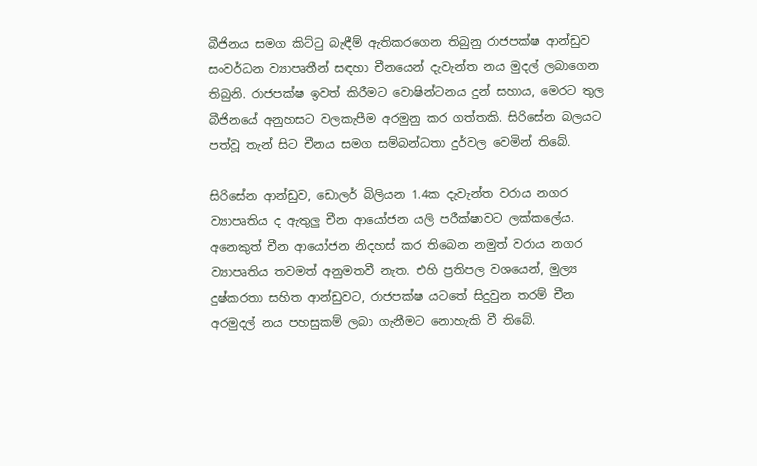බීජිනය සමග කිට්ටු බැඳීම් ඇතිකරගෙන තිබුනු රාජපක්ෂ ආන්ඩුව සංවර්ධන ව්‍යාපෘතීන් සඳහා චීනයෙන් දැවැන්ත නය මුදල් ලබාගෙන තිබුනි. රාජපක්ෂ ඉවත් කිරීමට වොෂින්ටනය දුන් සහාය, මෙරට තුල බීජිනයේ අනුහසට වලකැපීම අරමුනු කර ගත්තකි. සිරිසේන බලයට පත්වූ තැන් සිට චීනය සමග සම්බන්ධතා දුර්වල වෙමින් තිබේ.

සිරිසේන ආන්ඩුව, ඩොලර් බිලියන 1.4ක දැවැන්ත වරාය නගර ව්‍යාපෘතිය ද ඇතුලු චීන ආයෝජන යලි පරීක්ෂාවට ලක්කලේය. අනෙකුත් චීන ආයෝජන නිදහස් කර තිබෙන නමුත් වරාය නගර ව්‍යාපෘතිය තවමත් අනුමතවී නැත. එහි ප්‍රතිපල වශයෙන්, මුල්‍ය දුෂ්කරතා සහිත ආන්ඩුවට, රාජපක්ෂ යටතේ සිදුවුන තරම් චීන අරමුදල් නය පහසුකම් ලබා ගැනීමට නොහැකි වී තිබේ.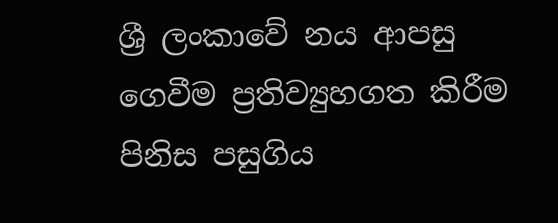ශ්‍රී ලංකාවේ නය ආපසු ගෙවීම ප්‍රතිව්‍යුහගත කිරීම පිනිස පසුගිය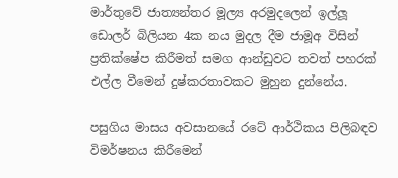මාර්තුවේ ජාත්‍යන්තර මූල්‍ය අරමුදලෙන් ඉල්ලූ ඩොලර් බිලියන 4ක නය මුදල දීම ජාමූඅ විසින් ප්‍රතික්ෂේප කිරීමත් සමග ආන්ඩුවට තවත් පහරක් එල්ල වීමෙන් දුෂ්කරතාවකට මුහුන දුන්නේය.

පසුගිය මාසය අවසානයේ රටේ ආර්ථිකය පිලිබඳව විමර්ෂනය කිරීමෙන්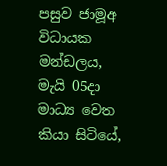පසුව ජාමූඅ විධායක මන්ඩලය, මැයි 05දා මාධ්‍ය වෙත කියා සිටියේ,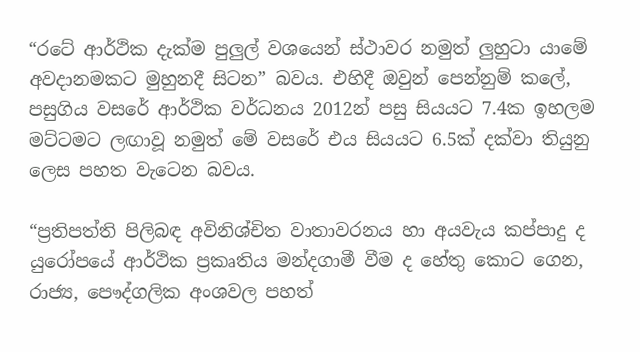“රටේ ආර්ථික දැක්ම පුලුල් වශයෙන් ස්ථාවර නමුත් ලුහුටා යාමේ අවදානමකට මුහුනදී සිටන” බවය. එහිදී ඔවුන් පෙන්නුම් කලේ, පසුගිය වසරේ ආර්ථික වර්ධනය 2012න් පසු සියයට 7.4ක ඉහලම මට්ටමට ලඟාවූ නමුත් මේ වසරේ එය සියයට 6.5ක් දක්වා තියුනු ලෙස පහත වැටෙන බවය.

“ප්‍රතිපත්ති පිලිබඳ අවිනිශ්චිත වාතාවරනය හා අයවැය කප්පාදු ද යුරෝපයේ ආර්ථික ප්‍රකෘතිය මන්දගාමී වීම ද හේතු කොට ගෙන, රාජ්‍ය, පෞද්ගලික අංශවල පහත්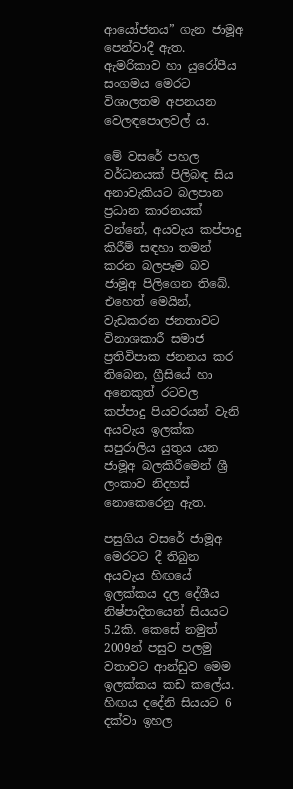ආයෝජනය” ගැන ජාමූඅ පෙන්වාදී ඇත. ඇමරිකාව හා යුරෝපීය සංගමය මෙරට විශාලතම අපනයන වෙලඳපොලවල් ය.

මේ වසරේ පහල වර්ධනයක් පිලිබඳ සිය අනාවැකියට බලපාන ප්‍රධාන කාරනයක් වන්නේ, අයවැය කප්පාදු කිරීම් සඳහා තමන් කරන බලපෑම බව ජාමූඅ පිලිගෙන තිබේ. එහෙත් මෙයින්, වැඩකරන ජනතාවට විනාශකාරී සමාජ ප්‍රතිවිපාක ජනනය කර තිබෙන, ග්‍රීසියේ හා අනෙකුත් රටවල කප්පාදු පියවරයන් වැනි අයවැය ඉලක්ක සපුරාලිය යුතුය යන ජාමූඅ බලකිරීමෙන් ශ්‍රී ලංකාව නිදහස් නොකෙරෙනු ඇත.

පසුගිය වසරේ ජාමූඅ මෙරටට දී තිබුන අයවැය හිඟයේ ඉලක්කය දල දේශීය නිෂ්පාදිතයෙන් සියයට 5.2කි. කෙසේ නමුත් 2009න් පසුව පලමු වතාවට ආන්ඩුව මෙම ඉලක්කය කඩ කලේය. හිඟය දදේනි සියයට 6 දක්වා ඉහල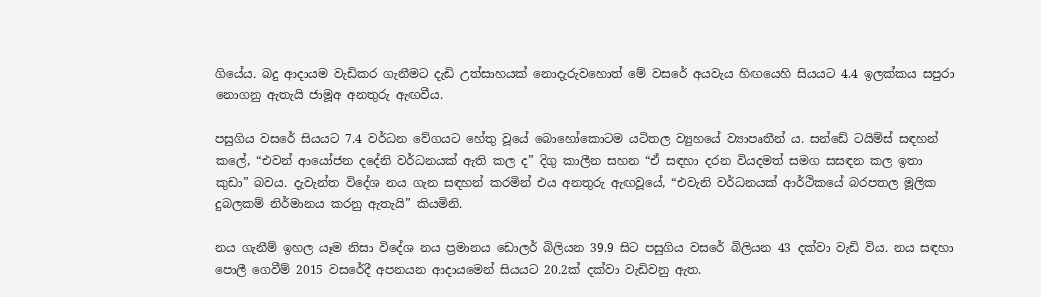ගියේය. බදු ආදායම වැඩිකර ගැනීමට දැඩි උත්සාහයක් නොදැරුවහොත් මේ වසරේ අයවැය හිඟයෙහි සියයට 4.4 ඉලක්කය සපුරා නොගනු ඇතැයි ජාමූඅ අනතුරු ඇඟවීය.

පසුගිය වසරේ සියයට 7.4 වර්ධන වේගයට හේතු වූයේ බොහෝකොටම යටිතල ව්‍යුහයේ ව්‍යාපෘතීන් ය. සන්ඩේ ටයිම්ස් සඳහන් කලේ, “එවන් ආයෝජන දදේනි වර්ධනයක් ඇති කල ද” දිගු කාලීන සහන “ඒ සඳහා දරන වියදමත් සමග සසඳන කල ඉතා කුඩා” බවය. දැවැන්ත විදේශ නය ගැන සඳහන් කරමින් එය අනතුරු ඇඟවූයේ, “එවැනි වර්ධනයක් ආර්ථිකයේ බරපතල මූලික දුබලකම් නිර්මානය කරනු ඇතැයි” කියමිනි.

නය ගැනීම් ඉහල යෑම නිසා විදේශ නය ප්‍රමානය ඩොලර් බිලියන 39.9 සිට පසුගිය වසරේ බිලියන 43 දක්වා වැඩි විය. නය සඳහා පොලී ගෙවීම් 2015 වසරේදී අපනයන ආදායමෙන් සියයට 20.2ක් දක්වා වැඩිවනු ඇත.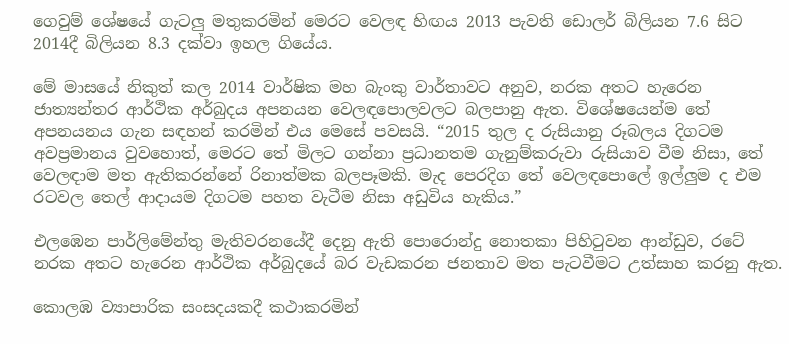ගෙවුම් ශේෂයේ ගැටලු මතුකරමින් මෙරට වෙලඳ හිඟය 2013 පැවති ඩොලර් බිලියන 7.6 සිට 2014දී බිලියන 8.3 දක්වා ඉහල ගියේය.

මේ මාසයේ නිකුත් කල 2014 වාර්ෂික මහ බැංකු වාර්තාවට අනුව, නරක අතට හැරෙන ජාත්‍යන්තර ආර්ථික අර්බුදය අපනයන වෙලඳපොලවලට බලපානු ඇත. විශේෂයෙන්ම තේ අපනයනය ගැන සඳහන් කරමින් එය මෙසේ පවසයි. “2015 තුල ද රුසියානු රූබලය දිගටම අවප්‍රමානය වුවහොත්, මෙරට තේ මිලට ගන්නා ප්‍රධානතම ගැනුම්කරුවා රුසියාව වීම නිසා, තේ වෙලඳාම මත ඇතිකරන්නේ රිනාත්මක බලපෑමකි. මැද පෙරදිග තේ වෙලඳපොලේ ඉල්ලුම ද එම රටවල තෙල් ආදායම දිගටම පහත වැටීම නිසා අඩුවිය හැකිය.”

එලඹෙන පාර්ලිමේන්තු මැතිවරනයේදී දෙනු ඇති පොරොන්දු නොතකා පිහිටුවන ආන්ඩුව, රටේ නරක අතට හැරෙන ආර්ථික අර්බුදයේ බර වැඩකරන ජනතාව මත පැටවීමට උත්සාහ කරනු ඇත.

කොලඹ ව්‍යාපාරික සංසදයකදී කථාකරමින්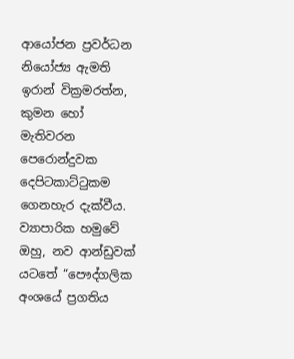ආයෝජන ප්‍රවර්ධන නියෝජ්‍ය ඇමති ඉරාන් වික්‍රමරත්න, කුමන හෝ මැතිවරන පෙරොන්දුවක දෙපිටකාට්ටුකම ගෙනහැර දැක්වීය. ව්‍යාපාරික හමුවේ ඔහු, නව ආන්ඩුවක් යටතේ “පෞද්ගලික අංශයේ ප්‍රගතිය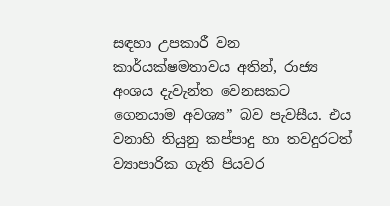සඳහා උපකාරී වන කාර්යක්ෂමතාවය අතින්, රාජ්‍ය අංශය දැවැන්ත වෙනසකට ගෙනයාම අවශ්‍ය” බව පැවසීය. එය වනාහි තියුනු කප්පාදු හා තවදුරටත් ව්‍යාපාරික ගැති පියවර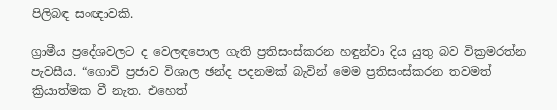පිලිබඳ සංඥාවකි.

ග්‍රාමීය ප්‍රදේශවලට ද වෙලඳපොල ගැති ප්‍රතිසංස්කරන හඳුන්වා දිය යුතු බව වික්‍රමරත්න පැවසීය. “ගොවි ප්‍රජාව විශාල ඡන්ද පදනමක් බැවින් මෙම ප්‍රතිසංස්කරන තවමත් ක්‍රියාත්මක වී නැත. එහෙත්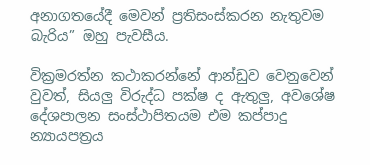අනාගතයේදී මෙවන් ප්‍රතිසංස්කරන නැතුවම බැරිය” ඔහු පැවසීය.

වික්‍රමරත්න කථාකරන්නේ ආන්ඩුව වෙනුවෙන් වුවත්, සියලු විරුද්ධ පක්ෂ ද ඇතුලු, අවශේෂ දේශපාලන සංස්ථාපිතයම එම කප්පාදු න්‍යායපත්‍රය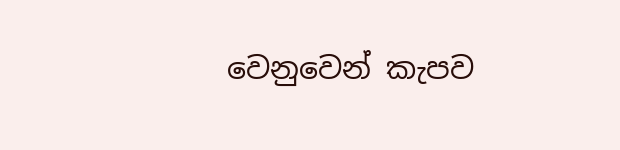වෙනුවෙන් කැපව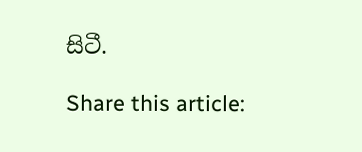සිටී.

Share this article: